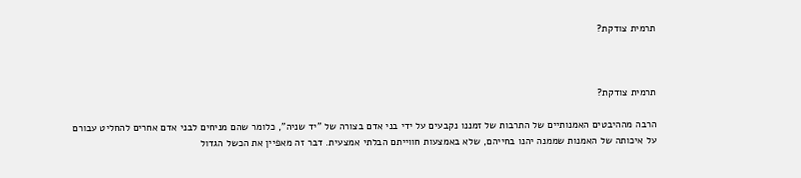תרמית צודקת?



תרמית צודקת?

הרבה מההיבטים האמנותיים של התרבות של זמננו נקבעים על ידי בני אדם בצורה של "יד שניה", כלומר שהם מניחים לבני אדם אחרים להחליט עבורם על איכותה של האמנות שממנה יהנו בחייהם, שלא באמצעות חווייתם הבלתי אמצעית. דבר זה מאפיין את הכשל הגדול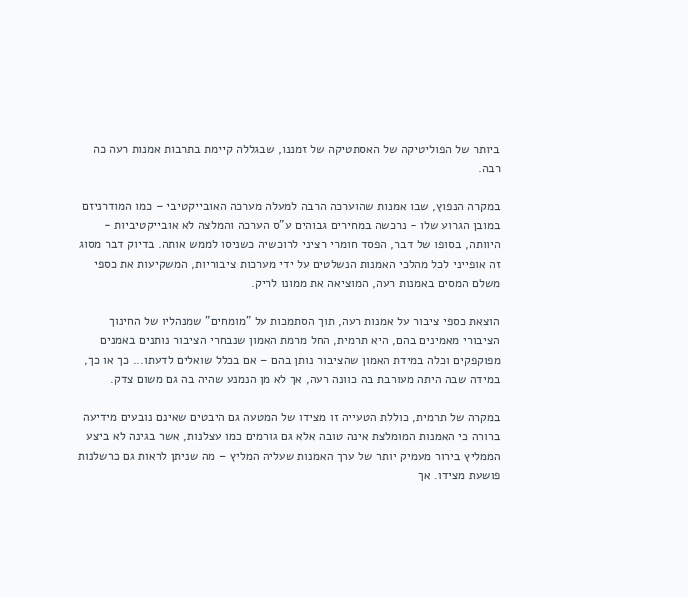ביותר של הפוליטיקה של האסתטיקה של זמננו, שבגללה קיימת בתרבות אמנות רעה כה רבה.

במקרה הנפוץ, שבו אמנות שהוערכה הרבה למעלה מערכה האובייקטיבי – כמו המודרניזם במובן הגרוע שלו - נרכשה במחירים גבוהים ע"ס הערכה והמלצה לא אובייקטיביות - היוותה, בסופו של דבר, הפסד חומרי רציני לרוכשיה כשניסו לממש אותה. בדיוק דבר מסוג זה אופייני לכל מהלכי האמנות הנשלטים על ידי מערכות ציבוריות, המשקיעות את כספי משלם המסים באמנות רעה, המוציאה את ממונו לריק.

הוצאת כספי ציבור על אמנות רעה, תוך הסתמכות על "מומחים" שמנהליו של החינוך הציבורי מאמינים בהם, היא תרמית, החל מרמת האמון שנבחרי הציבור נותנים באמנים מפוקפקים וכלה במידת האמון שהציבור נותן בהם – אם בכלל שואלים לדעתו... כך או כך, במידה שבה היתה מעורבת בה כוונה רעה, אך לא מן הנמנע שהיה בה גם משום צדק.

במקרה של תרמית, כוללת הטעייה זו מצידו של המטעה גם היבטים שאינם נובעים מידיעה ברורה כי האמנות המומלצת אינה טובה אלא גם גורמים כמו עצלנות, אשר בגינה לא ביצע הממליץ בירור מעמיק יותר של ערך האמנות שעליה המליץ – מה שניתן לראות גם כרשלנות פושעת מצידו. אך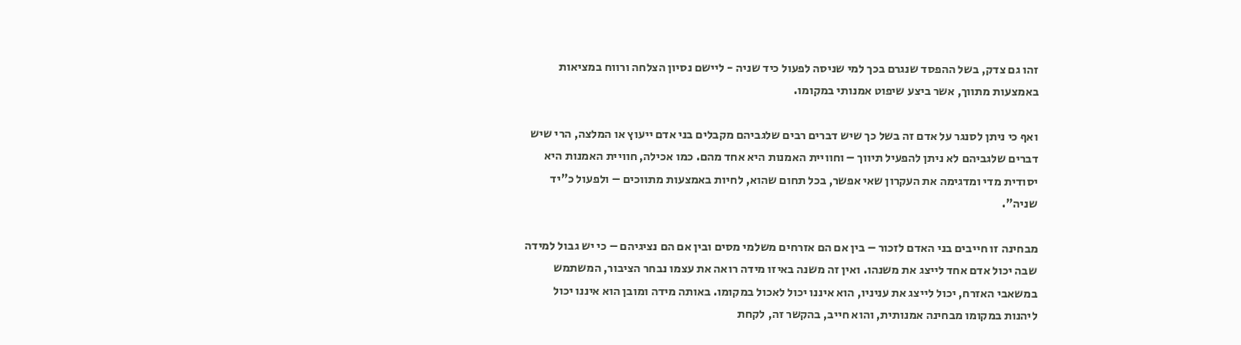זהו גם צדק, בשל ההפסד שנגרם בכך למי שניסה לפעול כיד שניה - ליישם נסיון הצלחה ורווח במציאות באמצעות מתווך, אשר ביצע שיפוט אמנותי במקומו.

ואף כי ניתן לסנגר על אדם זה בשל כך שיש דברים רבים שלגביהם מקבלים בני אדם ייעוץ או המלצה, הרי שיש דברים שלגביהם לא ניתן להפעיל תיווך – וחוויית האמנות היא אחד מהם. כמו אכילה, חוויית האמנות היא יסודית מדי ומדגימה את העקרון שאי אפשר, בכל תחום שהוא, לחיות באמצעות מתווכים – ולפעול כ"יד שניה".

מבחינה זו חייבים בני האדם לזכור – בין אם הם אזרחים משלמי מסים ובין אם הם נציגיהם – כי יש גבול למידה שבה יכול אדם אחד לייצג את משנהו. ואין זה משנה באיזו מידה רואה את עצמו נבחר הציבור, המשתמש במשאבי האזרח, יכול לייצג את עניניו, הוא איננו יכול לאכול במקומו. באותה מידה ומובן הוא איננו יכול ליהנות במקומו מבחינה אמנותית, והוא חייב, בהקשר זה, לקחת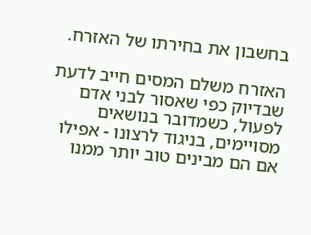בחשבון את בחירתו של האזרח.

האזרח משלם המסים חייב לדעת שבדיוק כפי שאסור לבני אדם לפעול, כשמדובר בנושאים מסויימים, בניגוד לרצונו - אפילו אם הם מבינים טוב יותר ממנו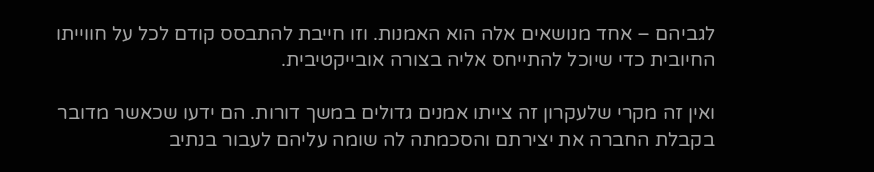לגביהם – אחד מנושאים אלה הוא האמנות. וזו חייבת להתבסס קודם לכל על חווייתו החיובית כדי שיוכל להתייחס אליה בצורה אובייקטיבית.

ואין זה מקרי שלעקרון זה צייתו אמנים גדולים במשך דורות. הם ידעו שכאשר מדובר בקבלת החברה את יצירתם והסכמתה לה שומה עליהם לעבור בנתיב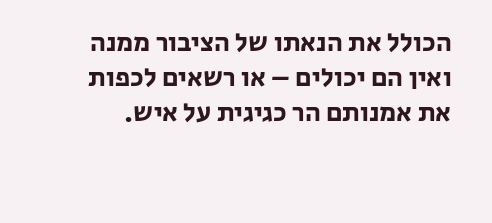הכולל את הנאתו של הציבור ממנה ואין הם יכולים – או רשאים לכפות את אמנותם הר כגיגית על איש.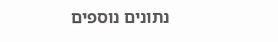נתונים נוספים